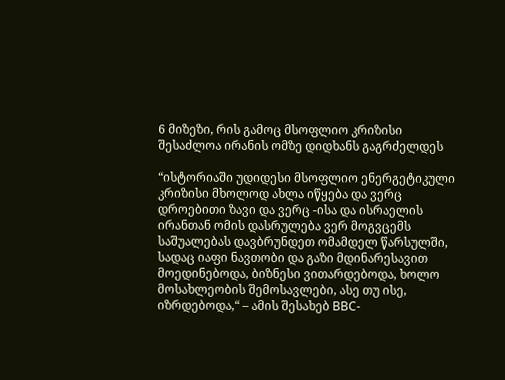6 მიზეზი, რის გამოც მსოფლიო კრიზისი შესაძლოა ირანის ომზე დიდხანს გაგრძელდეს

“ისტორიაში უდიდესი მსოფლიო ენერგეტიკული კრიზისი მხოლოდ ახლა იწყება და ვერც დროებითი ზავი და ვერც -ისა და ისრაელის ირანთან ომის დასრულება ვერ მოგვცემს საშუალებას დავბრუნდეთ ომამდელ წარსულში, სადაც იაფი ნავთობი და გაზი მდინარესავით მოედინებოდა, ბიზნესი ვითარდებოდა, ხოლო მოსახლეობის შემოსავლები, ასე თუ ისე, იზრდებოდა,“ – ამის შესახებ BBC-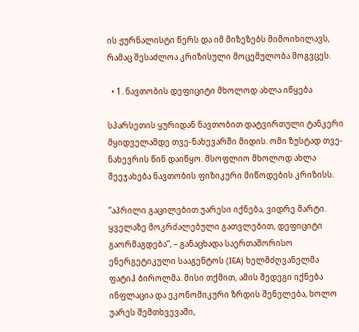ის ჟურნალისტი წერს და იმ მიზეზებს მიმოიხილავს, რამაც შესაძლოა კრიზისული მოცემულობა მოგვცეს.

  • 1. ნავთობის დეფიციტი მხოლოდ ახლა იწყება

სპარსეთის ყურიდან ნავთობით დატვირთული ტანკერი მყიდველამდე თვე-ნახევარში მიდის. ომი ზუსტად თვე-ნახევრის წინ დაიწყო. მსოფლიო მხოლოდ ახლა შეეჯახება ნავთობის ფიზიკური მიწოდების კრიზისს.

“აპრილი გაცილებით უარესი იქნება, ვიდრე მარტი. ყველაზე მოკრძალებული გათვლებით, დეფიციტი გაორმაგდება“, – განაცხადა საერთაშორისო ენერგეტიკული სააგენტოს (IEA) ხელმძღვანელმა ფატიჰ ბიროლმა. მისი თქმით, ამის შედეგი იქნება ინფლაცია და ეკონომიკური ზრდის შენელება, ხოლო უარეს შემთხვევაში,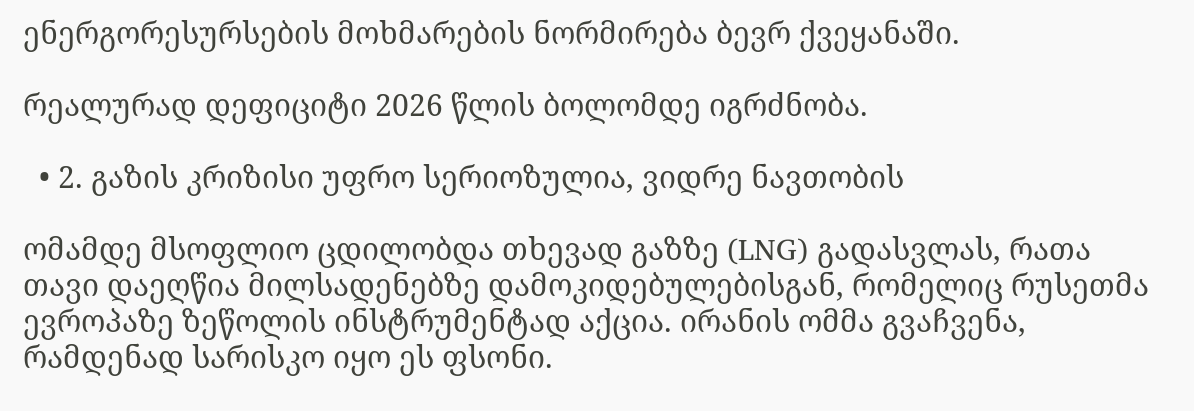ენერგორესურსების მოხმარების ნორმირება ბევრ ქვეყანაში.

რეალურად დეფიციტი 2026 წლის ბოლომდე იგრძნობა.

  • 2. გაზის კრიზისი უფრო სერიოზულია, ვიდრე ნავთობის

ომამდე მსოფლიო ცდილობდა თხევად გაზზე (LNG) გადასვლას, რათა თავი დაეღწია მილსადენებზე დამოკიდებულებისგან, რომელიც რუსეთმა ევროპაზე ზეწოლის ინსტრუმენტად აქცია. ირანის ომმა გვაჩვენა, რამდენად სარისკო იყო ეს ფსონი.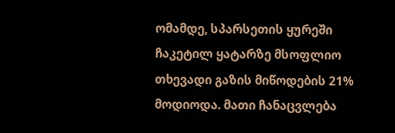ომამდე, სპარსეთის ყურეში ჩაკეტილ ყატარზე მსოფლიო თხევადი გაზის მიწოდების 21% მოდიოდა. მათი ჩანაცვლება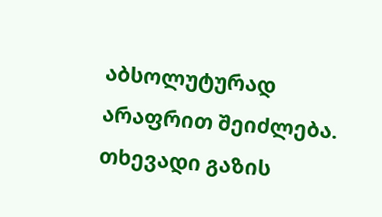აბსოლუტურად არაფრით შეიძლება. თხევადი გაზის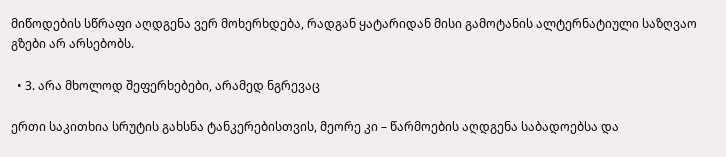მიწოდების სწრაფი აღდგენა ვერ მოხერხდება, რადგან ყატარიდან მისი გამოტანის ალტერნატიული საზღვაო გზები არ არსებობს.

  • 3. არა მხოლოდ შეფერხებები, არამედ ნგრევაც

ერთი საკითხია სრუტის გახსნა ტანკერებისთვის, მეორე კი – წარმოების აღდგენა საბადოებსა და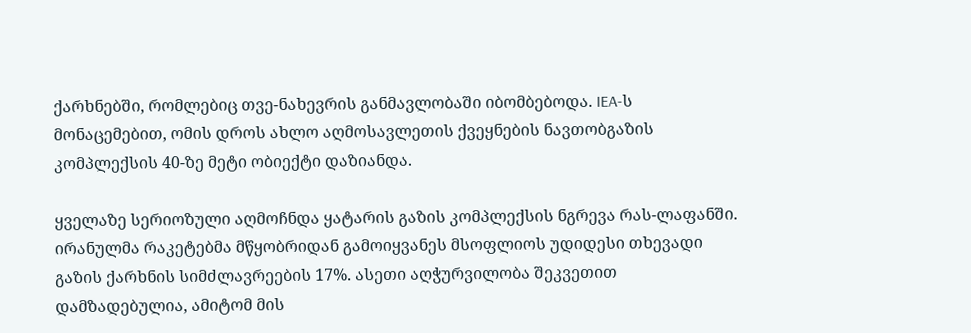ქარხნებში, რომლებიც თვე-ნახევრის განმავლობაში იბომბებოდა. IEA-ს მონაცემებით, ომის დროს ახლო აღმოსავლეთის ქვეყნების ნავთობგაზის კომპლექსის 40-ზე მეტი ობიექტი დაზიანდა.

ყველაზე სერიოზული აღმოჩნდა ყატარის გაზის კომპლექსის ნგრევა რას-ლაფანში. ირანულმა რაკეტებმა მწყობრიდან გამოიყვანეს მსოფლიოს უდიდესი თხევადი გაზის ქარხნის სიმძლავრეების 17%. ასეთი აღჭურვილობა შეკვეთით დამზადებულია, ამიტომ მის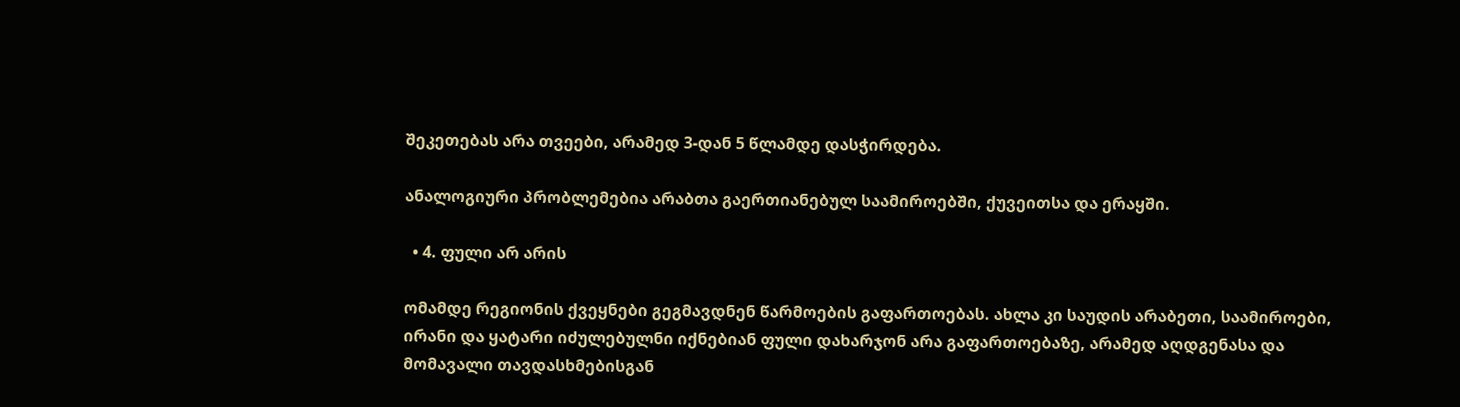შეკეთებას არა თვეები, არამედ 3-დან 5 წლამდე დასჭირდება.

ანალოგიური პრობლემებია არაბთა გაერთიანებულ საამიროებში, ქუვეითსა და ერაყში.

  • 4. ფული არ არის

ომამდე რეგიონის ქვეყნები გეგმავდნენ წარმოების გაფართოებას. ახლა კი საუდის არაბეთი, საამიროები, ირანი და ყატარი იძულებულნი იქნებიან ფული დახარჯონ არა გაფართოებაზე, არამედ აღდგენასა და მომავალი თავდასხმებისგან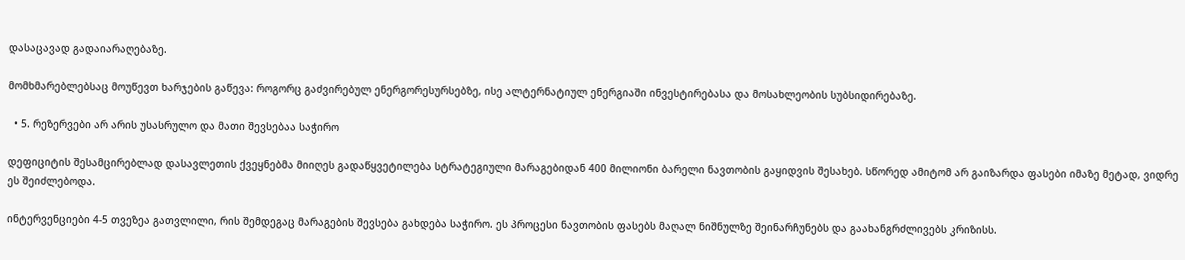დასაცავად გადაიარაღებაზე.

მომხმარებლებსაც მოუწევთ ხარჯების გაწევა: როგორც გაძვირებულ ენერგორესურსებზე, ისე ალტერნატიულ ენერგიაში ინვესტირებასა და მოსახლეობის სუბსიდირებაზე.

  • 5. რეზერვები არ არის უსასრულო და მათი შევსებაა საჭირო

დეფიციტის შესამცირებლად დასავლეთის ქვეყნებმა მიიღეს გადაწყვეტილება სტრატეგიული მარაგებიდან 400 მილიონი ბარელი ნავთობის გაყიდვის შესახებ. სწორედ ამიტომ არ გაიზარდა ფასები იმაზე მეტად, ვიდრე ეს შეიძლებოდა.

ინტერვენციები 4-5 თვეზეა გათვლილი, რის შემდეგაც მარაგების შევსება გახდება საჭირო. ეს პროცესი ნავთობის ფასებს მაღალ ნიშნულზე შეინარჩუნებს და გაახანგრძლივებს კრიზისს.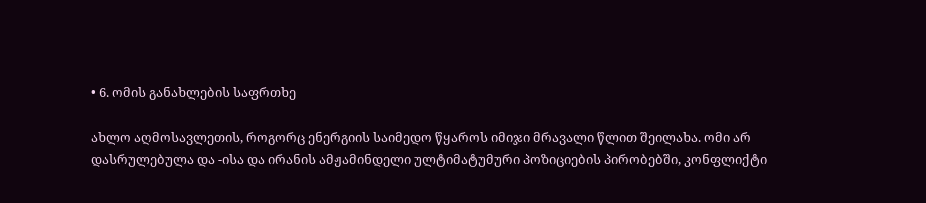• 6. ომის განახლების საფრთხე

ახლო აღმოსავლეთის, როგორც ენერგიის საიმედო წყაროს იმიჯი მრავალი წლით შეილახა. ომი არ დასრულებულა და -ისა და ირანის ამჟამინდელი ულტიმატუმური პოზიციების პირობებში, კონფლიქტი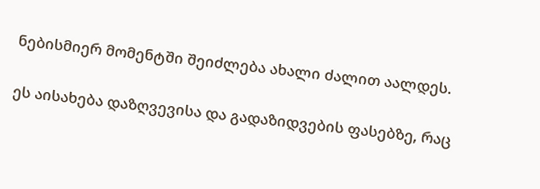ნებისმიერ მომენტში შეიძლება ახალი ძალით აალდეს.

ეს აისახება დაზღვევისა და გადაზიდვების ფასებზე, რაც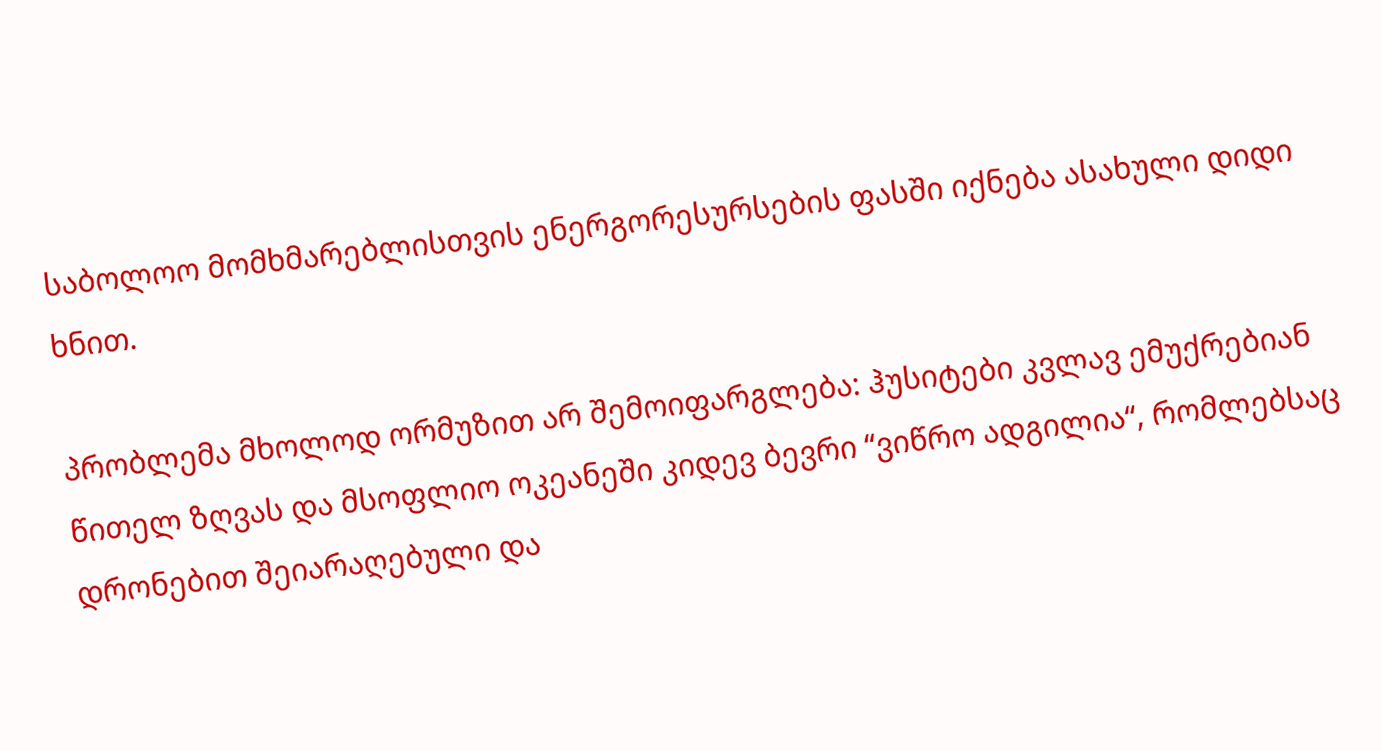საბოლოო მომხმარებლისთვის ენერგორესურსების ფასში იქნება ასახული დიდი ხნით.

პრობლემა მხოლოდ ორმუზით არ შემოიფარგლება: ჰუსიტები კვლავ ემუქრებიან წითელ ზღვას და მსოფლიო ოკეანეში კიდევ ბევრი “ვიწრო ადგილია“, რომლებსაც დრონებით შეიარაღებული და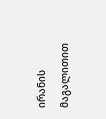ირანის მაგალითით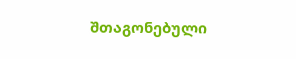შთაგონებული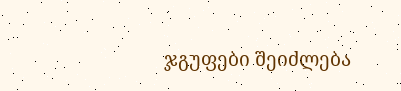ჯგუფები შეიძლება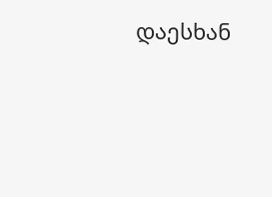დაესხან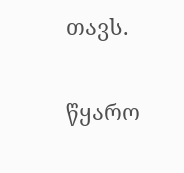თავს.

წყარო